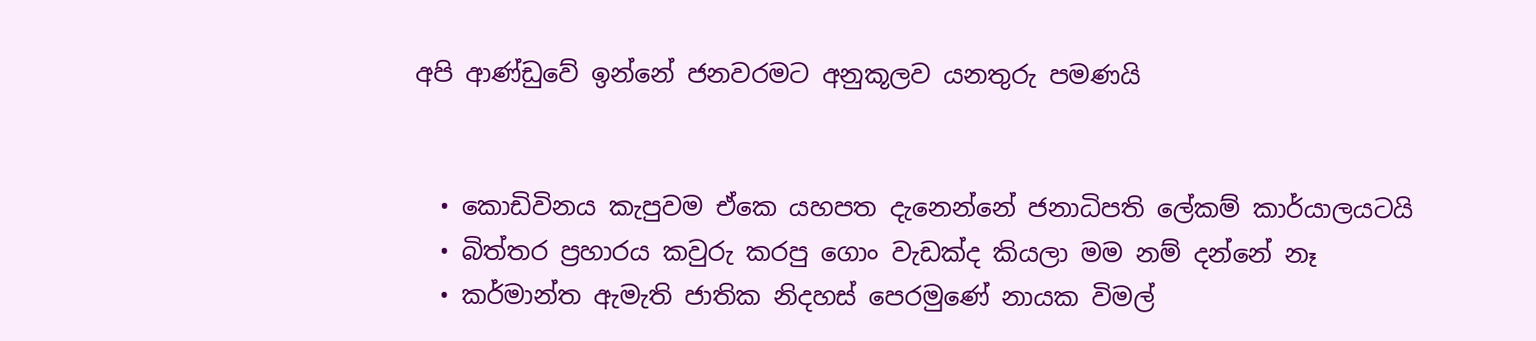අපි ආණ්ඩුවේ ඉන්නේ ජනවරමට අනුකූලව යනතුරු පමණයි


  • කොඩිවිනය කැපුවම ඒකෙ යහපත දැනෙන්නේ ජනාධිපති ලේකම් කාර්යාලයටයි
  • බිත්තර ප්‍රහාරය කවුරු කරපු ගොං වැඩක්ද කියලා මම නම් දන්නේ නෑ
  • කර්මාන්ත ඇමැති ජාතික නිදහස් පෙරමුණේ නායක විමල්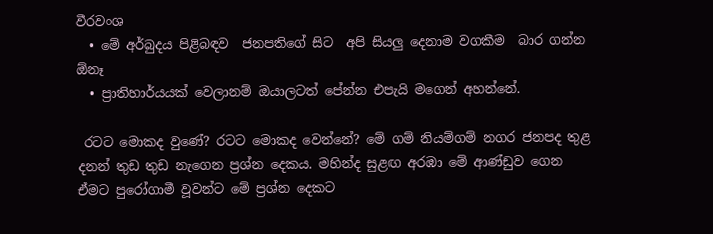වීරවංශ
  • මේ අර්බුදය පිළිබඳව  ජනපතිගේ සිට  අපි සියලු දෙනාම වගකීම  බාර ගන්න ඕනෑ
  • ප්‍රාතිහාර්යයක් වෙලානම් ඔයාලටත් පේන්න එපැයි මගෙන් අහන්නේ.

 රටට මොකද වුණේ? රටට මොකද වෙන්නේ? මේ ගම් නියම්ගම් නගර ජනපද තුළ දනන් තුඩ තුඩ නැගෙන ප්‍රශ්න දෙකය. මහින්ද සුළඟ අරඹා මේ ආණ්ඩුව ගෙන ඒමට පුරෝගාමී වූවන්ට මේ ප්‍රශ්න දෙකට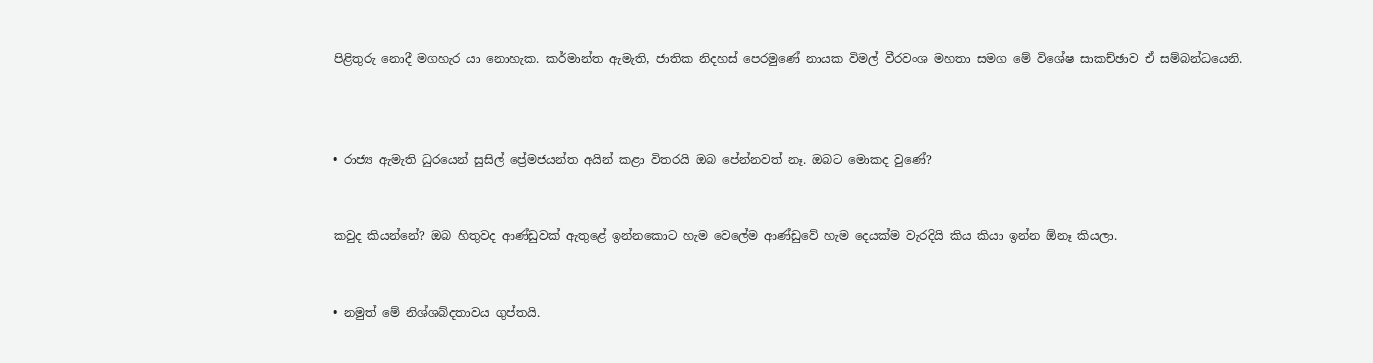පිළිතුරු නොදී මගහැර යා නොහැක. කර්මාන්ත ඇමැති, ජාතික නිදහස් පෙරමුණේ නායක විමල් වීරවංශ මහතා සමග මේ විශේෂ සාකච්ඡාව ඒ සම්බන්ධයෙනි.



• රාජ්‍ය ඇමැති ධුරයෙන් සුසිල් ප්‍රේමජයන්ත අයින් කළා විතරයි ඔබ පේන්නවත් නෑ. ඔබට මොකද වුණේ?


කවුද කියන්නේ? ඔබ හිතුවද ආණ්ඩුවක් ඇතුළේ ඉන්නකොට හැම වෙලේම ආණ්ඩුවේ හැම දෙයක්ම වැරදියි කිය කියා ඉන්න ඕනෑ කියලා.


• නමුත් මේ නිශ්ශබ්දතාවය ගුප්තයි.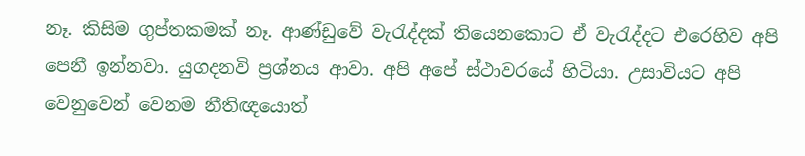නෑ. කිසිම ගුප්තකමක් නෑ. ආණ්ඩුවේ වැරැද්දක් තියෙනකොට ඒ වැරැද්දට එරෙහිව අපි පෙනී ඉන්නවා. යුගදනවි ප්‍රශ්නය ආවා. අපි අපේ ස්ථාවරයේ හිටියා. උසාවියට අපි වෙනුවෙන් වෙනම නීතිඥයොත්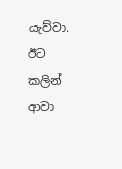යැව්වා. ඊට කලින් ආවා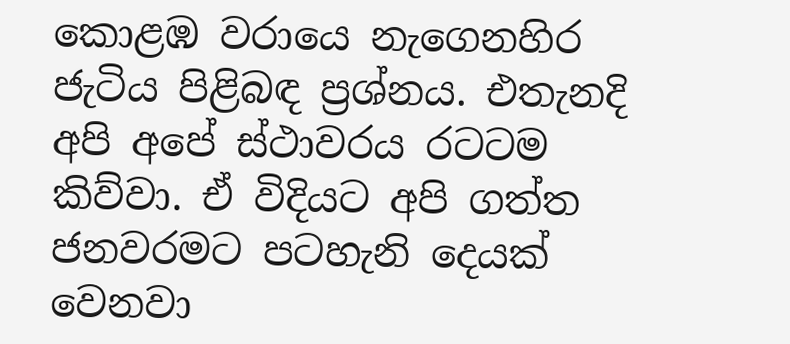කොළඹ වරායෙ නැගෙනහිර ජැටිය පිළිබඳ ප්‍රශ්නය. එතැනදි අපි අපේ ස්ථාවරය රටටම කිව්වා. ඒ විදියට අපි ගත්ත ජනවරමට පටහැනි දෙයක් වෙනවා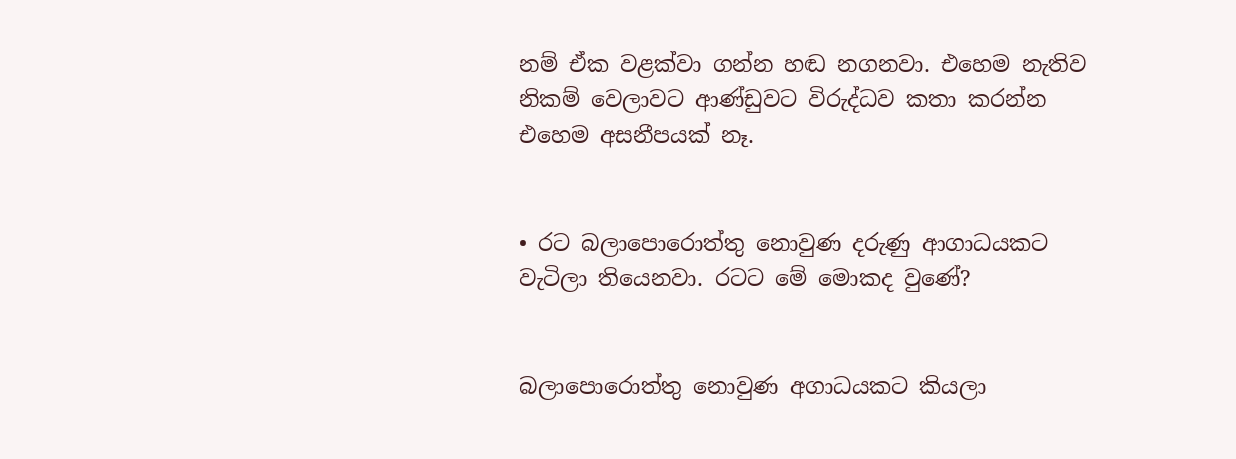නම් ඒක වළක්වා ගන්න හඬ නගනවා. එහෙම නැතිව නිකම් වෙලාවට ආණ්ඩුවට විරුද්ධව කතා කරන්න එහෙම අසනීපයක් නෑ.


• රට බලාපොරොත්තු නොවුණ දරුණු ආගාධයකට වැටිලා තියෙනවා. රටට මේ මොකද වුණේ?


බලාපොරොත්තු නොවුණ අගාධයකට කියලා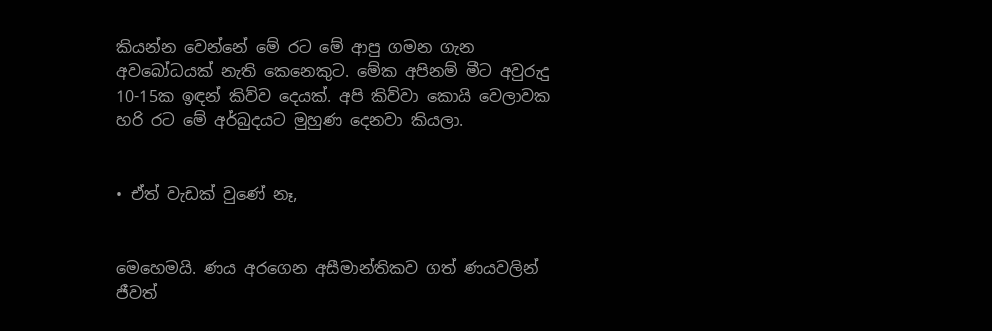කියන්න වෙන්නේ මේ රට මේ ආපු ගමන ගැන අවබෝධයක් නැති කෙනෙකුට. මේක අපිනම් මීට අවුරුදු 10-15ක ඉඳන් කිව්ව දෙයක්. අපි කිව්වා කොයි වෙලාවක හරි රට මේ අර්බුදයට මුහුණ දෙනවා කියලා.


• ඒත් වැඩක් වුණේ නෑ,


මෙහෙමයි. ණය අරගෙන අසීමාන්තිකව ගත් ණයවලින් ජීවත්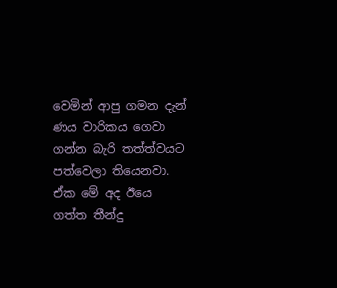වෙමින් ආපු ගමන දැන් ණය වාරිකය ගෙවා ගන්න බැරි තත්ත්වයට පත්වෙලා තියෙනවා. ඒක මේ අද ඊයෙ ගත්ත තීන්දු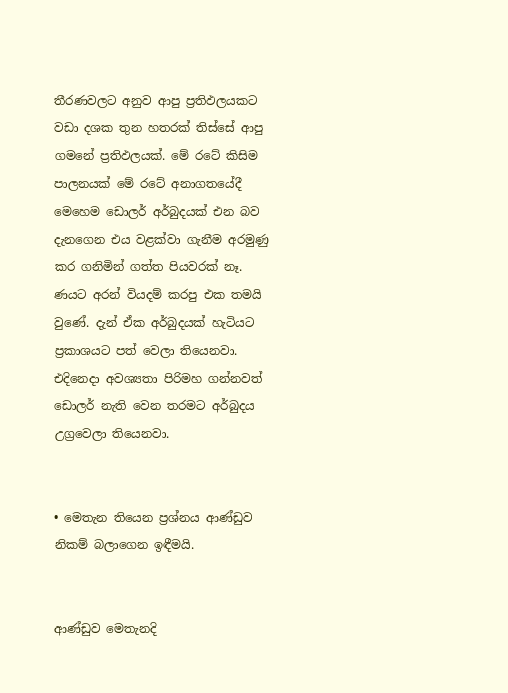තීරණවලට අනුව ආපු ප්‍රතිඵලයකට වඩා දශක තුන හතරක් තිස්සේ ආපු ගමනේ ප්‍රතිඵලයක්. මේ රටේ කිසිම පාලනයක් මේ රටේ අනාගතයේදී මෙහෙම ඩොලර් අර්බුදයක් එන බව දැනගෙන එය වළක්වා ගැනීම අරමුණු කර ගනිමින් ගත්ත පියවරක් නෑ. ණයට අරන් වියදම් කරපු එක තමයි වුණේ. දැන් ඒක අර්බුදයක් හැටියට ප්‍රකාශයට පත් වෙලා තියෙනවා. එදිනෙදා අවශ්‍යතා පිරිමහ ගන්නවත් ඩොලර් නැති වෙන තරමට අර්බුදය උග්‍රවෙලා තියෙනවා.


• මෙතැන තියෙන ප්‍රශ්නය ආණ්ඩුව නිකම් බලාගෙන ඉඳීමයි.


ආණ්ඩුව මෙතැනදි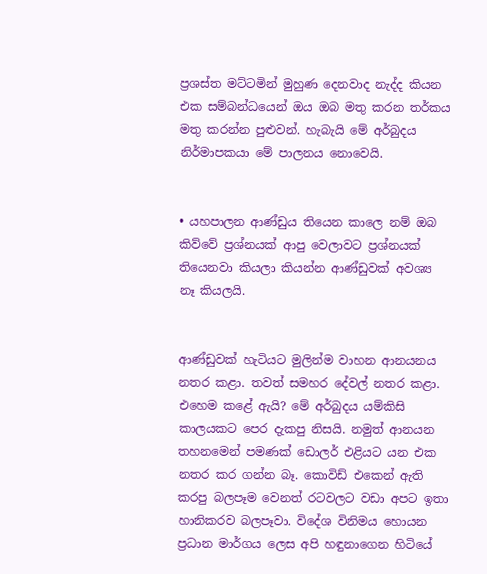ප්‍රශස්ත මට්ටමින් මුහුණ දෙනවාද නැද්ද කියන එක සම්බන්ධයෙන් ඔය ඔබ මතු කරන තර්කය මතු කරන්න පුළුවන්. හැබැයි මේ අර්බුදය නිර්මාපකයා මේ පාලනය නොවෙයි.


• යහපාලන ආණ්ඩුය තියෙන කාලෙ නම් ඔබ කිව්වේ ප්‍රශ්නයක් ආපු වෙලාවට ප්‍රශ්නයක් තියෙනවා කියලා කියන්න ආණ්ඩුවක් අවශ්‍ය නෑ කියලයි.


ආණ්ඩුවක් හැටියට මුලින්ම වාහන ආනයනය නතර කළා. තවත් සමහර දේවල් නතර කළා. එහෙම කළේ ඇයි? මේ අර්බුදය යම්කිසි කාලයකට පෙර දැකපු නිසයි. නමුත් ආනයන තහනමෙන් පමණක් ඩොලර් එළියට යන එක නතර කර ගන්න බෑ. කොවිඩ් එකෙන් ඇති කරපු බලපෑම වෙනත් රටවලට වඩා අපට ඉතා හානිකරව බලපෑවා. විදේශ විනිමය හොයන ප්‍රධාන මාර්ගය ලෙස අපි හඳුනාගෙන හිටියේ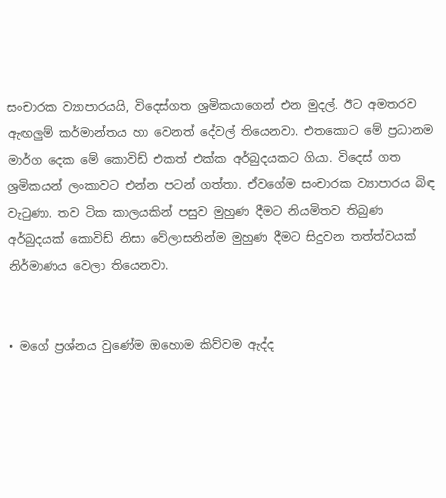සංචාරක ව්‍යාපාරයයි, විදෙස්ගත ශ්‍රමිකයාගෙන් එන මුදල්. ඊට අමතරව ඇඟලුම් කර්මාන්තය හා වෙනත් දේවල් තියෙනවා. එතකොට මේ ප්‍රධානම මාර්ග දෙක මේ කොවිඩ් එකත් එක්ක අර්බුදයකට ගියා. විදෙස් ගත ශ්‍රමිකයන් ලංකාවට එන්න පටන් ගත්තා. ඒවගේම සංචාරක ව්‍යාපාරය බිඳ වැටුණා. තව ටික කාලයකින් පසුව මුහුණ දීමට නියමිතව තිබුණ අර්බුදයක් කොවිඩ් නිසා වේලාසනින්ම මුහුණ දීමට සිදුවන තත්ත්වයක් නිර්මාණය වෙලා තියෙනවා.


• මගේ ප්‍රශ්නය වුණේම ඔහොම කිව්වම ඇද්ද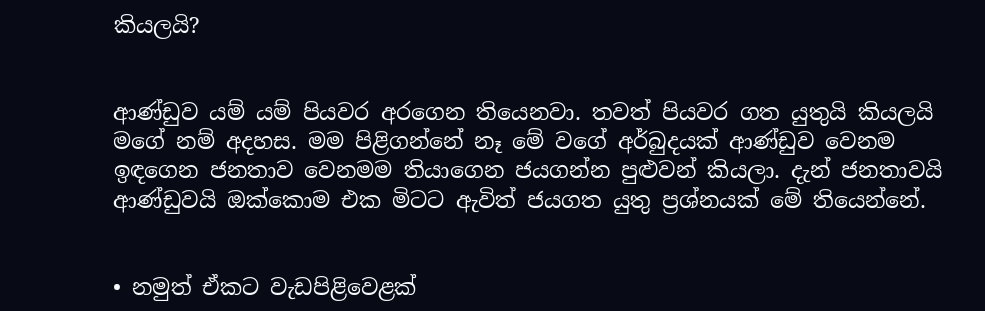කියලයි?


ආණ්ඩුව යම් යම් පියවර අරගෙන තියෙනවා. තවත් පියවර ගත යුතුයි කියලයි මගේ නම් අදහස. මම පිළිගන්නේ නෑ මේ වගේ අර්බුදයක් ආණ්ඩුව වෙනම ඉඳගෙන ජනතාව වෙනමම තියාගෙන ජයගන්න පුළුවන් කියලා. දැන් ජනතාවයි ආණ්ඩුවයි ඔක්කොම එක මිටට ඇවිත් ජයගත යුතු ප්‍රශ්නයක් මේ තියෙන්නේ.


• නමුත් ඒකට වැඩපිළිවෙළක්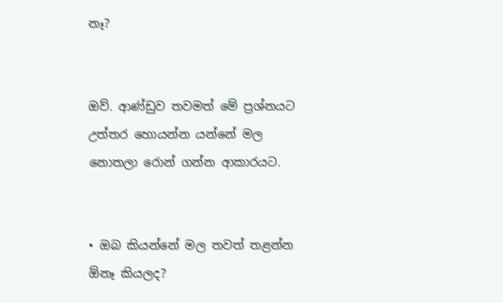නෑ?


ඔව්. ආණ්ඩුව තවමත් මේ ප්‍රශ්නයට උත්තර හොයන්න යන්නේ මල නොතලා රොන් ගන්න ආකාරයට.


• ඔබ කියන්නේ මල තවත් තළන්න ඕනෑ කියලද?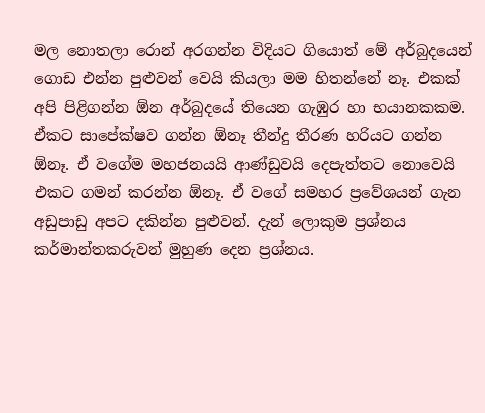මල නොතලා රොන් අරගන්න විදියට ගියොත් මේ අර්බුදයෙන් ගොඩ එන්න පුළුවන් වෙයි කියලා මම හිතන්නේ නෑ. එකක් අපි පිළිගන්න ඕන අර්බුදයේ තියෙන ගැඹුර හා භයානකකම. ඒකට සාපේක්ෂව ගන්න ඕනෑ තීන්දු තීරණ හරියට ගන්න ඕනෑ. ඒ වගේම මහජනයයි ආණ්ඩුවයි දෙපැත්තට නොවෙයි එකට ගමන් කරන්න ඕනෑ. ඒ වගේ සමහර ප්‍රවේශයන් ගැන අඩුපාඩු අපට දකින්න පුළුවන්. දැන් ලොකුම ප්‍රශ්නය කර්මාන්තකරුවන් මුහුණ දෙන ප්‍රශ්නය.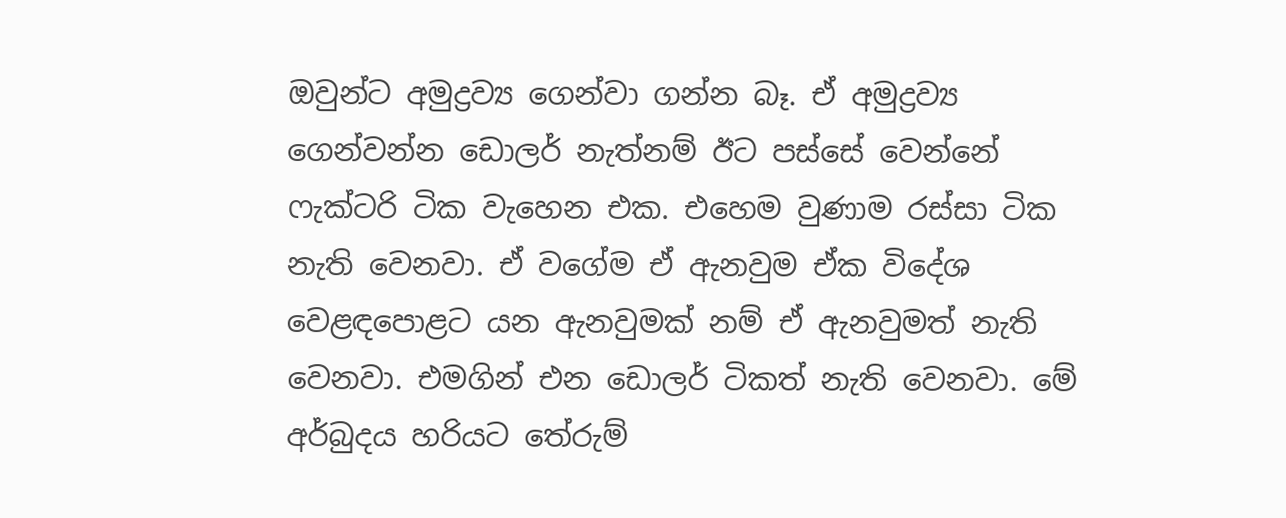ඔවුන්ට අමුද්‍රව්‍ය ගෙන්වා ගන්න බෑ. ඒ අමුද්‍රව්‍ය ගෙන්වන්න ඩොලර් නැත්නම් ඊට පස්සේ වෙන්නේ ෆැක්ටරි ටික වැහෙන එක. එහෙම වුණාම රස්සා ටික නැති වෙනවා. ඒ වගේම ඒ ඇනවුම ඒක විදේශ වෙළඳපොළට යන ඇනවුමක් නම් ඒ ඇනවුමත් නැති වෙනවා. එමගින් එන ඩොලර් ටිකත් නැති වෙනවා. මේ අර්බුදය හරියට තේරුම්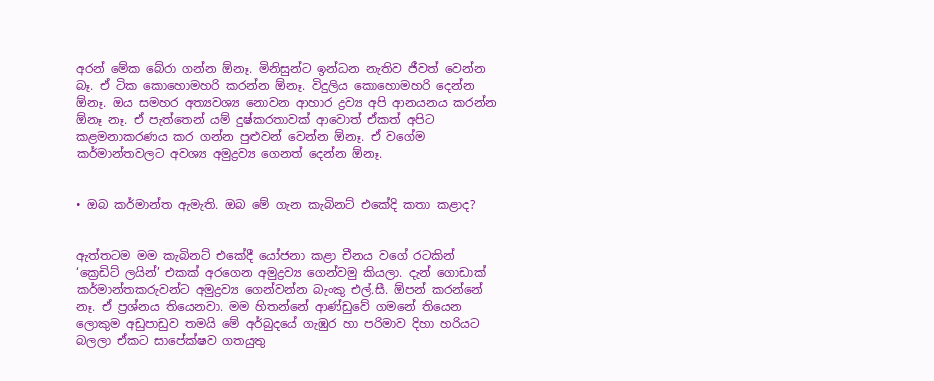අරන් මේක බේරා ගන්න ඕනෑ. මිනිසුන්ට ඉන්ධන නැතිව ජීවත් වෙන්න බෑ. ඒ ටික කොහොමහරි කරන්න ඕනෑ. විදුලිය කොහොමහරි දෙන්න ඕනෑ. ඔය සමහර අත්‍යවශ්‍ය නොවන ආහාර ද්‍රව්‍ය අපි ආනයනය කරන්න ඕනෑ නෑ. ඒ පැත්තෙන් යම් දුෂ්කරතාවක් ආවොත් ඒකත් අපිට කළමනාකරණය කර ගන්න පුළුවන් වෙන්න ඕනෑ. ඒ වගේම කර්මාන්තවලට අවශ්‍ය අමුද්‍රව්‍ය ගෙනත් දෙන්න ඕනෑ.


• ඔබ කර්මාන්ත ඇමැති. ඔබ මේ ගැන කැබිනට් එකේදි කතා කළාද?


ඇත්තටම මම කැබිනට් එකේදී යෝජනා කළා චීනය වගේ රටකින් ‘ක්‍රෙඩිට් ලයින්’ එකක් අරගෙන අමුද්‍රව්‍ය ගෙන්වමු කියලා. දැන් ගොඩාක් කර්මාන්තකරුවන්ට අමුද්‍රව්‍ය ගෙන්වන්න බැංකු එල්.සී. ඕපන් කරන්නේ නෑ. ඒ ප්‍රශ්නය තියෙනවා. මම හිතන්නේ ආණ්ඩුවේ ගමනේ තියෙන ලොකුම අඩුපාඩුව තමයි මේ අර්බුදයේ ගැඹුර හා පරිමාව දිහා හරියට බලලා ඒකට සාපේක්ෂව ගතයුතු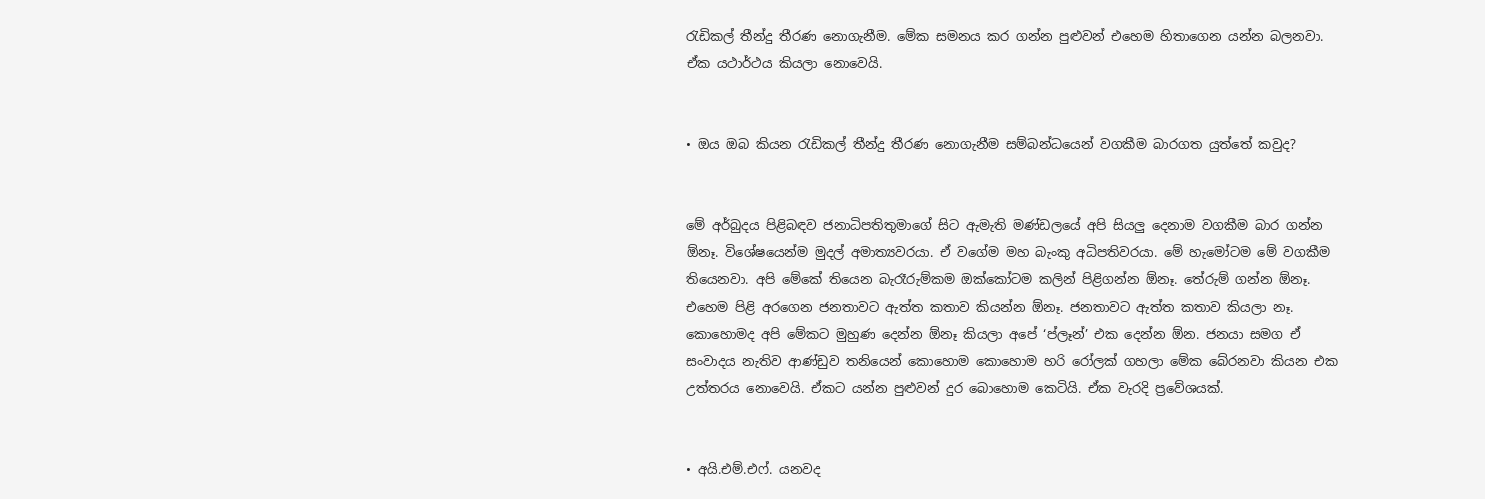රැඩිකල් තීන්දු තීරණ නොගැනීම. මේක සමනය කර ගන්න පුළුවන් එහෙම හිතාගෙන යන්න බලනවා. ඒක යථාර්ථය කියලා නොවෙයි.


• ඔය ඔබ කියන රැඩිකල් තීන්දු තීරණ නොගැනීම සම්බන්ධයෙන් වගකීම බාරගත යුත්තේ කවුද?


මේ අර්බුදය පිළිබඳව ජනාධිපතිතුමාගේ සිට ඇමැති මණ්ඩලයේ අපි සියලු දෙනාම වගකීම බාර ගන්න ඕනෑ. විශේෂයෙන්ම මුදල් අමාත්‍යවරයා. ඒ වගේම මහ බැංකු අධිපතිවරයා. මේ හැමෝටම මේ වගකීම තියෙනවා. අපි මේකේ තියෙන බැරෑරුම්කම ඔක්කෝටම කලින් පිළිගන්න ඕනෑ. තේරුම් ගන්න ඕනෑ. එහෙම පිළි අරගෙන ජනතාවට ඇත්ත කතාව කියන්න ඕනෑ. ජනතාවට ඇත්ත කතාව කියලා නෑ. කොහොමද අපි මේකට මුහුණ දෙන්න ඕනෑ කියලා අපේ ‘ප්ලෑන්’ එක දෙන්න ඕන. ජනයා සමග ඒ සංවාදය නැතිව ආණ්ඩුව තනියෙන් කොහොම කොහොම හරි රෝලක් ගහලා මේක බේරනවා කියන එක උත්තරය නොවෙයි. ඒකට යන්න පුළුවන් දුර බොහොම කෙටියි. ඒක වැරදි ප්‍රවේශයක්.


• අයි.එම්.එෆ්. යනවද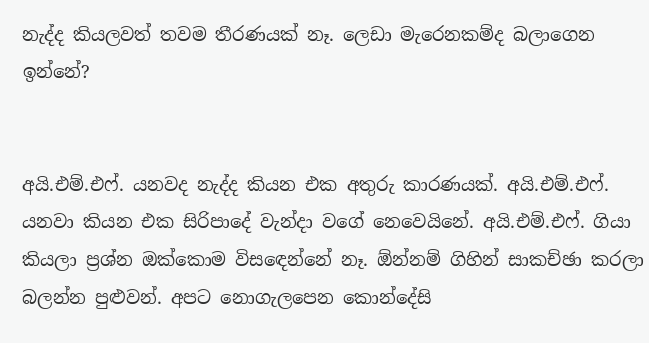නැද්ද කියලවත් තවම තීරණයක් නෑ. ලෙඩා මැරෙනකම්ද බලාගෙන ඉන්නේ?


අයි.එම්.එෆ්. යනවද නැද්ද කියන එක අතුරු කාරණයක්. අයි.එම්.එෆ්. යනවා කියන එක සිරිපාදේ වැන්දා වගේ නෙවෙයිනේ. අයි.එම්.එෆ්. ගියා කියලා ප්‍රශ්න ඔක්කොම විසඳෙන්නේ නෑ. ඕන්නම් ගිහින් සාකච්ඡා කරලා බලන්න පුළුවන්. අපට නොගැලපෙන කොන්දේසි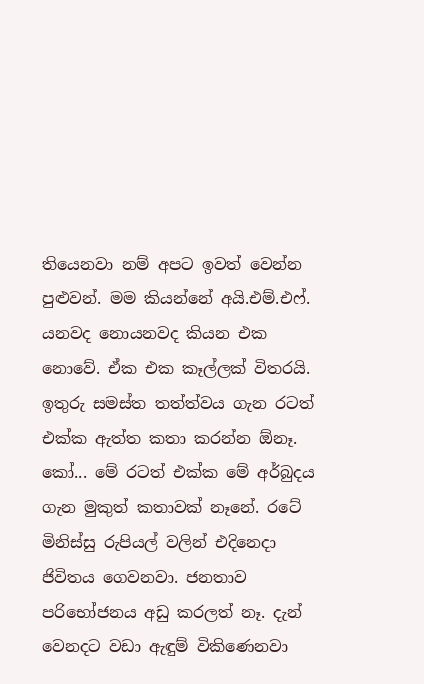තියෙනවා නම් අපට ඉවත් වෙන්න පුළුවන්. මම කියන්නේ අයි.එම්.එෆ්. යනවද නොයනවද කියන එක නොවේ. ඒක එක කෑල්ලක් විතරයි. ඉතුරු සමස්ත තත්ත්වය ගැන රටත් එක්ක ඇත්ත කතා කරන්න ඕනෑ. කෝ... මේ රටත් එක්ක මේ අර්බුදය ගැන මුකුත් කතාවක් නෑනේ. රටේ මිනිස්සු රුපියල් වලින් එදිනෙදා ජිවිතය ගෙවනවා. ජනතාව පරිභෝජනය අඩු කරලත් නෑ. දැන් වෙනදට වඩා ඇඳුම් විකිණෙනවා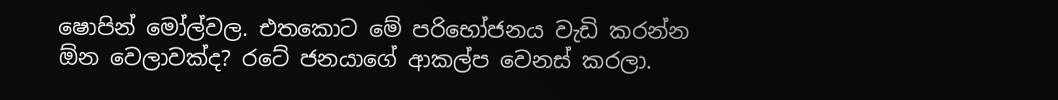ෂොපින් මෝල්වල. එතකොට මේ පරිභෝජනය වැඩි කරන්න ඕන වෙලාවක්ද? රටේ ජනයාගේ ආකල්ප වෙනස් කරලා.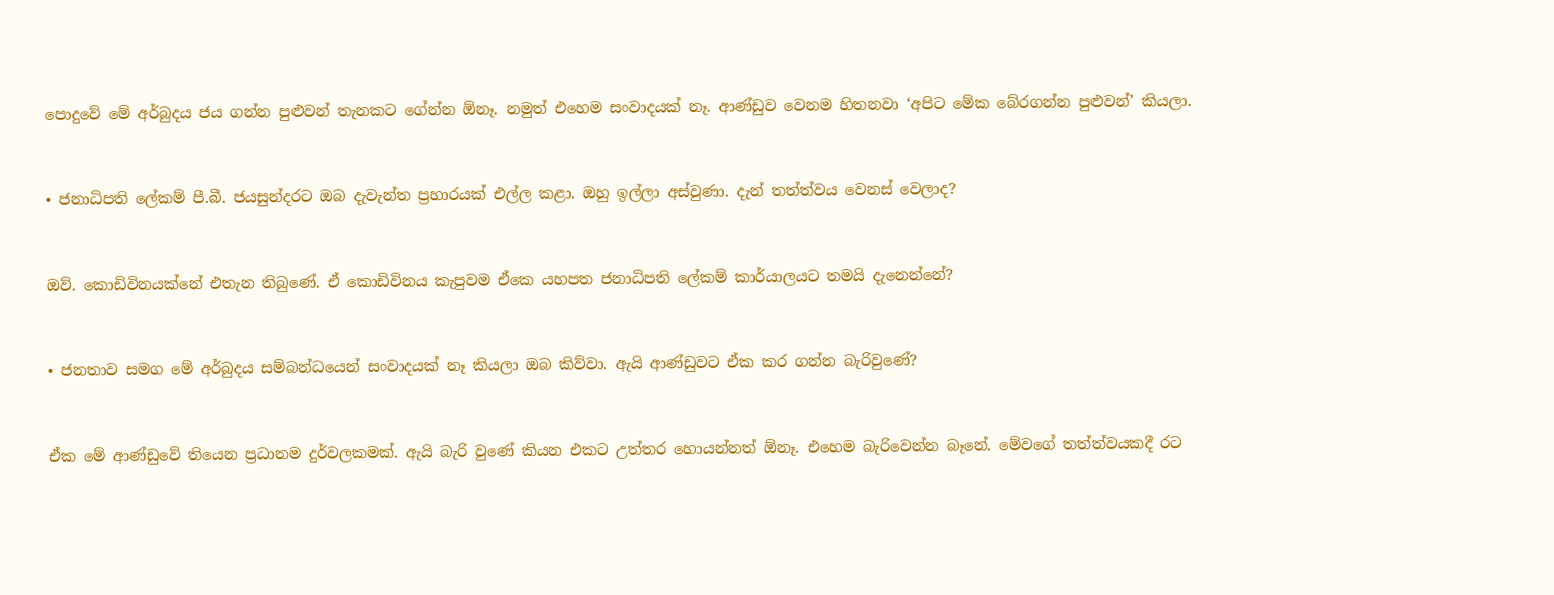පොදුවේ මේ අර්බුදය ජය ගන්න පුළුවන් තැනකට ගේන්න ඕනෑ. නමුත් එහෙම සංවාදයක් නෑ. ආණ්ඩුව වෙනම හිතනවා ‘අපිට මේක බේරගන්න පුළුවන්’ කියලා.


• ජනාධිපති ලේකම් පී.බී. ජයසුන්දරට ඔබ දැවැන්ත ප්‍රහාරයක් එල්ල කළා. ඔහු ඉල්ලා අස්වුණා. දැන් තත්ත්වය වෙනස් වෙලාද?


ඔව්. කොඩිවිනයක්නේ එතැන තිබුණේ. ඒ කොඩිවිනය කැපුවම ඒකෙ යහපත ජනාධිපති ලේකම් කාර්යාලයට තමයි දැනෙන්නේ?


• ජනතාව සමග මේ අර්බුදය සම්බන්ධයෙන් සංවාදයක් නෑ කියලා ඔබ කිව්වා. ඇයි ආණ්ඩුවට ඒක කර ගන්න බැරිවුණේ?


ඒක මේ ආණ්ඩුවේ තියෙන ප්‍රධානම දුර්වලකමක්. ඇයි බැරි වුණේ කියන එකට උත්තර හොයන්නත් ඕනෑ. එහෙම බැරිවෙන්න බෑනේ. මේවගේ තත්ත්වයකදී රට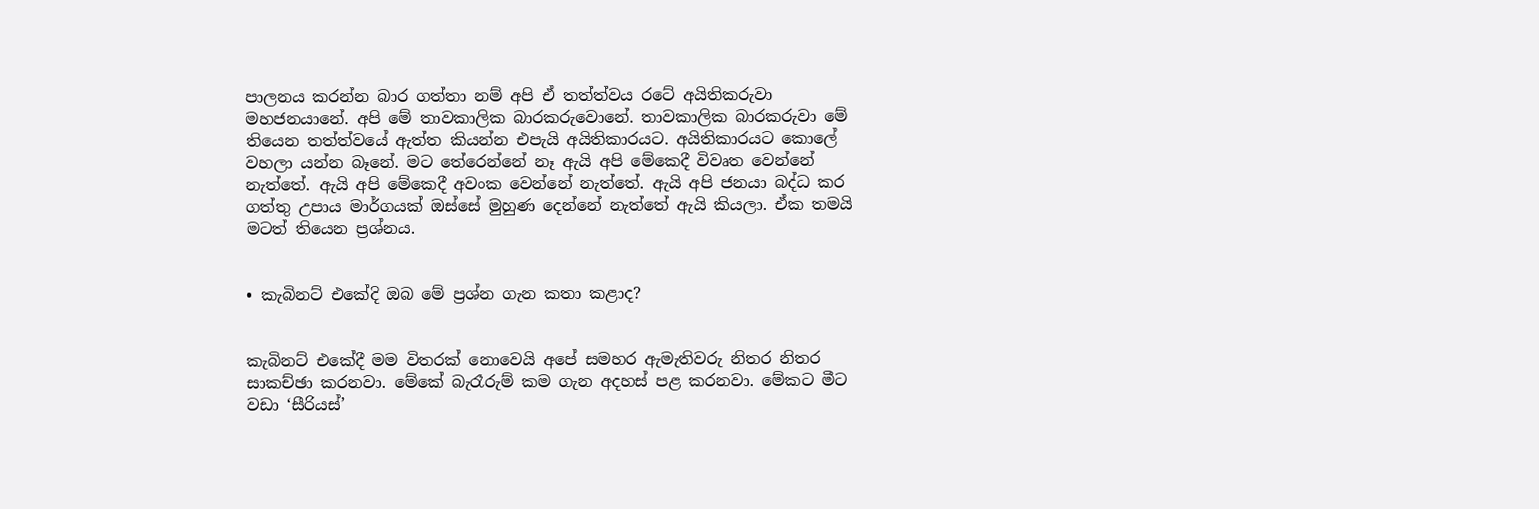පාලනය කරන්න බාර ගත්තා නම් අපි ඒ තත්ත්වය රටේ අයිතිකරුවා මහජනයානේ. අපි මේ තාවකාලික බාරකරුවොනේ. තාවකාලික බාරකරුවා මේ තියෙන තත්ත්වයේ ඇත්ත කියන්න එපැයි අයිතිකාරයට. අයිතිකාරයට කොලේ වහලා යන්න බෑනේ. මට තේරෙන්නේ නෑ ඇයි අපි මේකෙදී විවෘත වෙන්නේ නැත්තේ. ඇයි අපි මේකෙදී අවංක වෙන්නේ නැත්තේ. ඇයි අපි ජනයා බද්ධ කර ගත්තු උපාය මාර්ගයක් ඔස්සේ මුහුණ දෙන්නේ නැත්තේ ඇයි කියලා. ඒක තමයි මටත් තියෙන ප්‍රශ්නය.


• කැබිනට් එකේදි ඔබ මේ ප්‍රශ්න ගැන කතා කළාද?


කැබිනට් එකේදී මම විතරක් නොවෙයි අපේ සමහර ඇමැතිවරු නිතර නිතර සාකච්ඡා කරනවා. මේකේ බැරෑරුම් කම ගැන අදහස් පළ කරනවා. මේකට මීට වඩා ‘සීරියස්’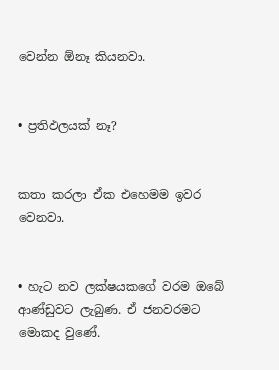වෙන්න ඕනෑ කියනවා.


• ප්‍රතිඵලයක් නෑ?


කතා කරලා ඒක එහෙමම ඉවර වෙනවා.


• හැට නව ලක්ෂයකගේ වරම ඔබේ ආණ්ඩුවට ලැබුණ. ඒ ජනවරමට මොකද වුණේ.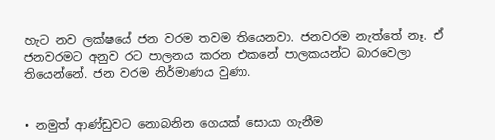හැට නව ලක්ෂයේ ජන වරම තවම තියෙනවා. ජනවරම නැත්තේ නෑ. ඒ ජනවරමට අනුව රට පාලනය කරන එකනේ පාලකයන්ට බාරවෙලා තියෙන්නේ. ජන වරම නිර්මාණය වුණා.


• නමුත් ආණ්ඩුවට නොබනින ගෙයක් සොයා ගැනීම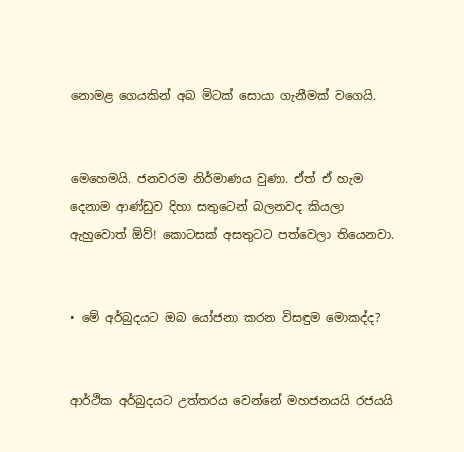නොමළ ගෙයකින් අබ මිටක් සොයා ගැනීමක් වගෙයි.


මෙහෙමයි. ජනවරම නිර්මාණය වුණා. ඒත් ඒ හැම දෙනාම ආණ්ඩුව දිහා සතුටෙන් බලනවද කියලා ඇහුවොත් ඕව්! කොටසක් අසතුටට පත්වෙලා තියෙනවා.


• මේ අර්බුදයට ඔබ යෝජනා කරන විසඳුම මොකද්ද?


ආර්ථික අර්බුදයට උත්තරය වෙන්නේ මහජනයයි රජයයි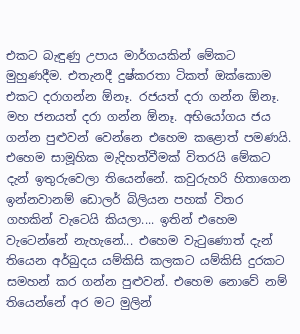එකට බැඳුණු උපාය මාර්ගයකින් මේකට මුහුණදීම. එතැනදී දුෂ්කරතා ටිකත් ඔක්කොම එකට දරාගන්න ඕනෑ. රජයත් දරා ගන්න ඕනෑ. මහ ජනයත් දරා ගන්න ඕනෑ. අභියෝගය ජය ගන්න පුළුවන් වෙන්නෙ එහෙම කළොත් පමණයි. එහෙම සාමූහික මැදිහත්වීමක් විතරයි මේකට දැන් ඉතුරුවෙලා තියෙන්නේ. කවුරුහරි හිතාගෙන ඉන්නවානම් ඩොලර් බිලියන පහක් විතර ගහකින් වැටෙයි කියලා.... ඉතින් එහෙම වැටෙන්නේ නැහැනේ... එහෙම වැටුණොත් දැන් තියෙන අර්බුදය යම්කිසි කලකට යම්කිසි දුරකට සමහන් කර ගන්න පුළුවන්. එහෙම නොවේ නම් තියෙන්නේ අර මට මුලින්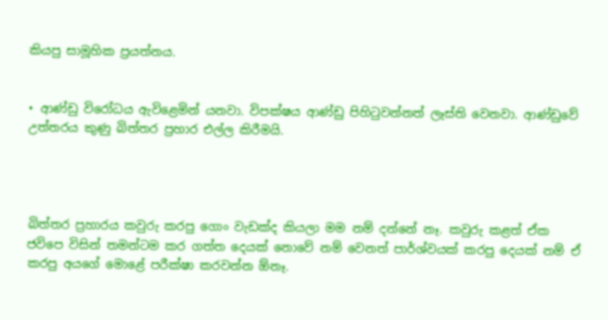කියපු සාමූහික ප්‍රයත්නය.


• ආණ්ඩු විරෝධය ඇවිළෙමින් යනවා. විපක්ෂය ආණ්ඩු පිහිටුවන්නත් ලෑස්ති වෙනවා. ආණ්ඩුවේ උත්තරය කුණු බිත්තර ප්‍රහාර එල්ල කිරීමයි.




බිත්තර ප්‍රහාරය කවුරු කරපු ගොං වැඩක්ද කියලා මම නම් දන්නේ නෑ. කවුරු කළත් ඒක ජවිපෙ විසින් තමන්ටම කර ගත්ත දෙයක් නොවේ නම් වෙනත් පාර්ශ්වයක් කරපු දෙයක් නම් ඒ කරපු අයගේ මොළේ පරීක්ෂා කරවන්න ඕනෑ.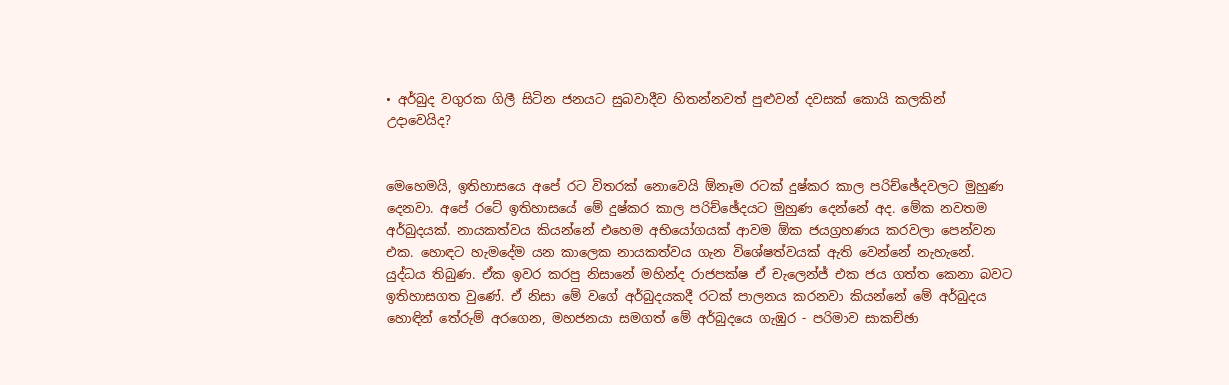• අර්බුද වගුරක ගිලී සිටින ජනයට සුබවාදීව හිතන්නවත් පුළුවන් දවසක් කොයි කලකින් උදාවෙයිද?


මෙහෙමයි, ඉතිහාසයෙ අපේ රට විතරක් නොවෙයි ඕනෑම රටක් දුෂ්කර කාල පරිච්ඡේදවලට මුහුණ දෙනවා. අපේ රටේ ඉතිහාසයේ මේ දුෂ්කර කාල පරිච්ඡේදයට මුහුණ දෙන්නේ අද. මේක නවතම අර්බුදයක්. නායකත්වය කියන්නේ එහෙම අභියෝගයක් ආවම ඕක ජයග්‍රහණය කරවලා පෙන්වන එක. හොඳට හැමදේම යන කාලෙක නායකත්වය ගැන විශේෂත්වයක් ඇති වෙන්නේ නැහැනේ. යුද්ධය තිබුණ. ඒක ඉවර කරපු නිසානේ මහින්ද රාජපක්ෂ ඒ චැලෙන්ජ් එක ජය ගත්ත කෙනා බවට ඉතිහාසගත වුණේ. ඒ නිසා මේ වගේ අර්බුදයකදී රටක් පාලනය කරනවා කියන්නේ මේ අර්බුදය හොඳින් තේරුම් අරගෙන, මහජනයා සමගත් මේ අර්බුදයෙ ගැඹුර - පරිමාව සාකච්ඡා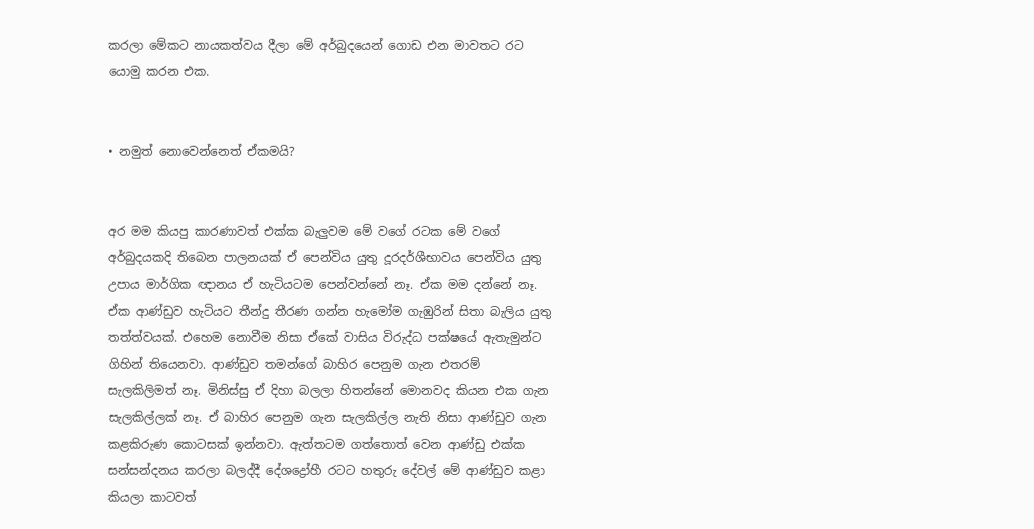කරලා මේකට නායකත්වය දීලා මේ අර්බුදයෙන් ගොඩ එන මාවතට රට යොමු කරන එක.


• නමුත් නොවෙන්නෙත් ඒකමයි?


අර මම කියපු කාරණාවත් එක්ක බැලුවම මේ වගේ රටක මේ වගේ අර්බුදයකදි තිබෙන පාලනයක් ඒ පෙන්විය යුතු දූරදර්ශීභාවය පෙන්විය යුතු උපාය මාර්ගික ඥානය ඒ හැටියටම පෙන්වන්නේ නෑ. ඒක මම දන්නේ නෑ. ඒක ආණ්ඩුව හැටියට තීන්දු තීරණ ගන්න හැමෝම ගැඹුරින් සිතා බැලිය යුතු තත්ත්වයක්. එහෙම නොවීම නිසා ඒකේ වාසිය විරුද්ධ පක්ෂයේ ඇතැමුන්ට ගිහින් තියෙනවා. ආණ්ඩුව තමන්ගේ බාහිර පෙනුම ගැන එතරම් සැලකිලිමත් නෑ. මිනිස්සු ඒ දිහා බලලා හිතන්නේ මොනවද කියන එක ගැන සැලකිල්ලක් නෑ. ඒ බාහිර පෙනුම ගැන සැලකිල්ල නැති නිසා ආණ්ඩුව ගැන කළකිරුණ කොටසක් ඉන්නවා. ඇත්තටම ගත්තොත් වෙන ආණ්ඩු එක්ක සන්සන්දනය කරලා බලද්දී දේශද්‍රෝහී රටට හතුරු දේවල් මේ ආණ්ඩුව කළා කියලා කාටවත්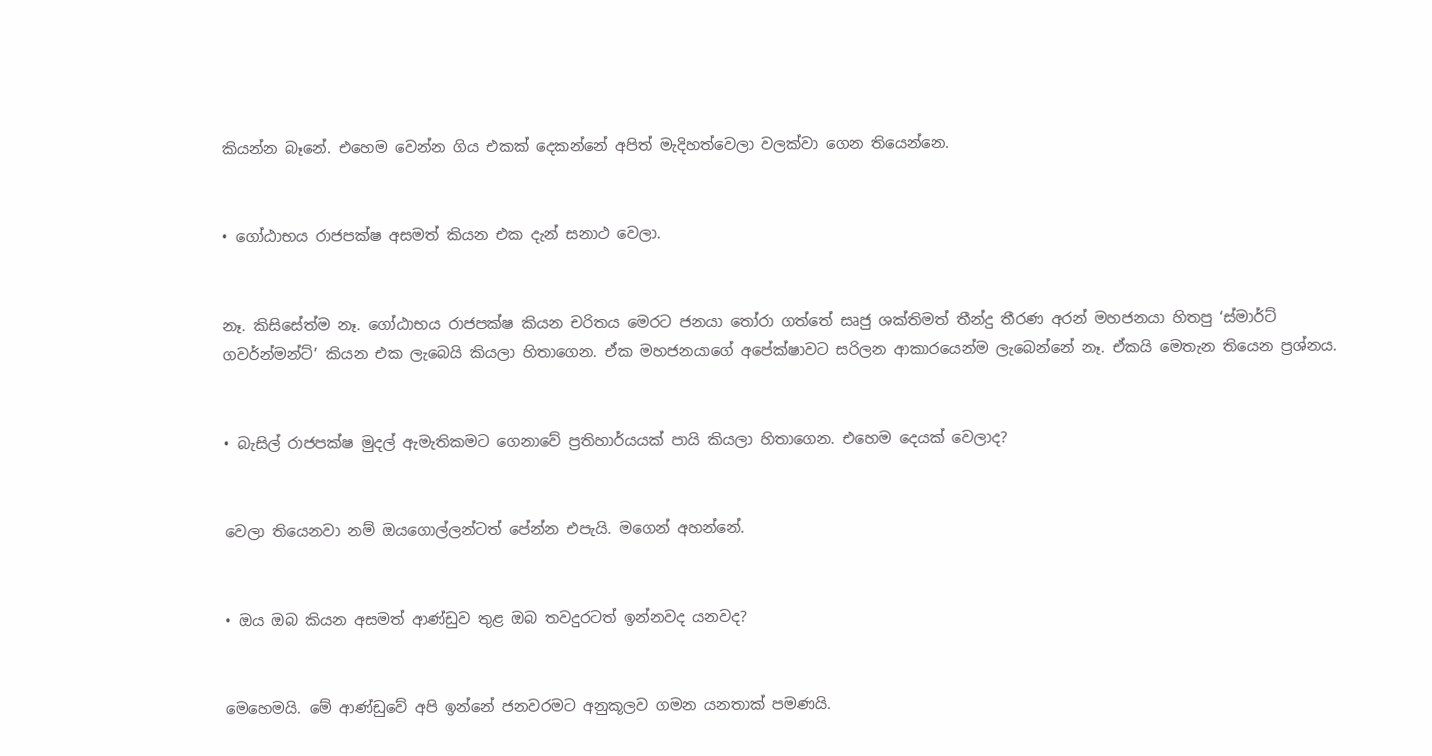කියන්න බෑනේ. එහෙම වෙන්න ගිය එකක් දෙකන්නේ අපිත් මැදිහත්වෙලා වලක්වා ගෙන තියෙන්නෙ.


• ගෝඨාභය රාජපක්ෂ අසමත් කියන එක දැන් සනාථ වෙලා.


නෑ. කිසිසේත්ම නෑ. ගෝඨාභය රාජපක්ෂ කියන චරිතය මෙරට ජනයා තෝරා ගත්තේ සෘජු ශක්තිමත් තීන්දු තීරණ අරන් මහජනයා හිතපු ‘ස්මාර්ට් ගවර්න්මන්ට්’ කියන එක ලැබෙයි කියලා හිතාගෙන. ඒක මහජනයාගේ අපේක්ෂාවට සරිලන ආකාරයෙන්ම ලැබෙන්නේ නෑ. ඒකයි මෙතැන තියෙන ප්‍රශ්නය.


• බැසිල් රාජපක්ෂ මුදල් ඇමැතිකමට ගෙනාවේ ප්‍රතිහාර්යයක් පායි කියලා හිතාගෙන. එහෙම දෙයක් වෙලාද?


වෙලා තියෙනවා නම් ඔයගොල්ලන්ටත් පේන්න එපැයි. මගෙන් අහන්නේ.


• ඔය ඔබ කියන අසමත් ආණ්ඩුව තුළ ඔබ තවදුරටත් ඉන්නවද යනවද?


මෙහෙමයි. මේ ආණ්ඩුවේ අපි ඉන්නේ ජනවරමට අනුකූලව ගමන යනතාක් පමණයි.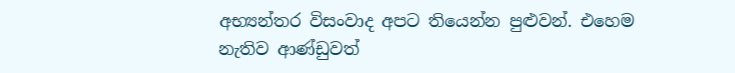අභ්‍යන්තර විසංවාද අපට තියෙන්න පුළුවන්. එහෙම නැතිව ආණ්ඩුවත්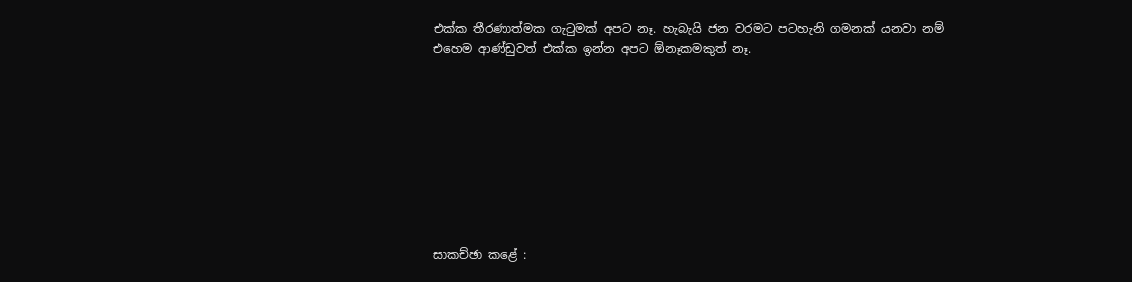එක්ක තීරණාත්මක ගැටුමක් අපට නෑ. හැබැයි ජන වරමට පටහැනි ගමනක් යනවා නම් එහෙම ආණ්ඩුවත් එක්ක ඉන්න අපට ඕනෑකමකුත් නෑ.









සාකච්ඡා කළේ :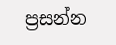ප්‍රසන්න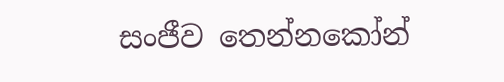සංජීව තෙන්නකෝන්